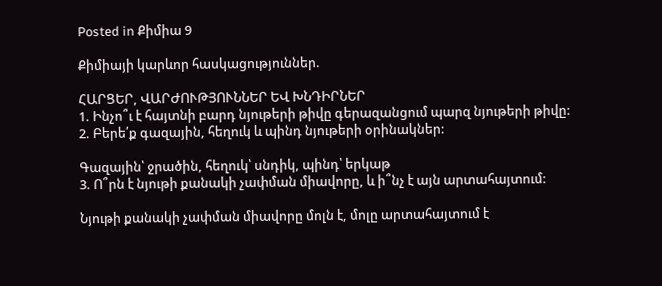Posted in Քիմիա 9

Քիմիայի կարևոր հասկացություններ.

ՀԱՐՑԵՐ, ՎԱՐԺՈՒԹՅՈՒՆՆԵՐ ԵՎ ԽՆԴԻՐՆԵՐ
1. Ինչո՞ւ է հայտնի բարդ նյութերի թիվը գերազանցում պարզ նյութերի թիվը:
2. Բերե՛ք գազային, հեղուկ և պինդ նյութերի օրինակներ:

Գազային՝ ջրածին, հեղուկ՝ սնդիկ, պինդ՝ երկաթ
3. Ո՞րն է նյութի քանակի չափման միավորը, և ի՞նչ է այն արտահայտում:

Նյութի քանակի չափման միավորը մոլն է, մոլը արտահայտում է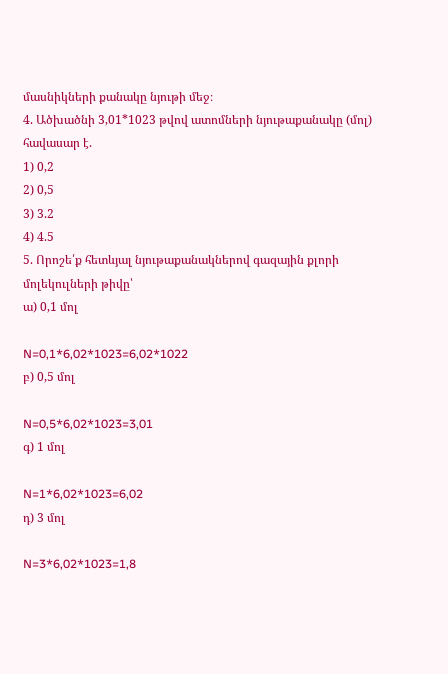մասնիկների քանակը նյութի մեջ։
4. Ածխածնի 3,01*1023 թվով ատոմների նյութաքանակը (մոլ) հավասար է.
1) 0,2
2) 0,5
3) 3.2
4) 4.5
5. Որոշե՛ք հետևյալ նյութաքանակներով գազային քլորի մոլեկուլների թիվը՝
ա) 0,1 մոլ

N=0,1*6,02*1023=6,02*1022
բ) 0,5 մոլ

N=0,5*6,02*1023=3,01
գ) 1 մոլ

N=1*6,02*1023=6,02
դ) 3 մոլ

N=3*6,02*1023=1,8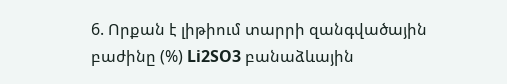6. Որքան է լիթիում տարրի զանգվածային բաժինը (%) Li2SO3 բանաձևային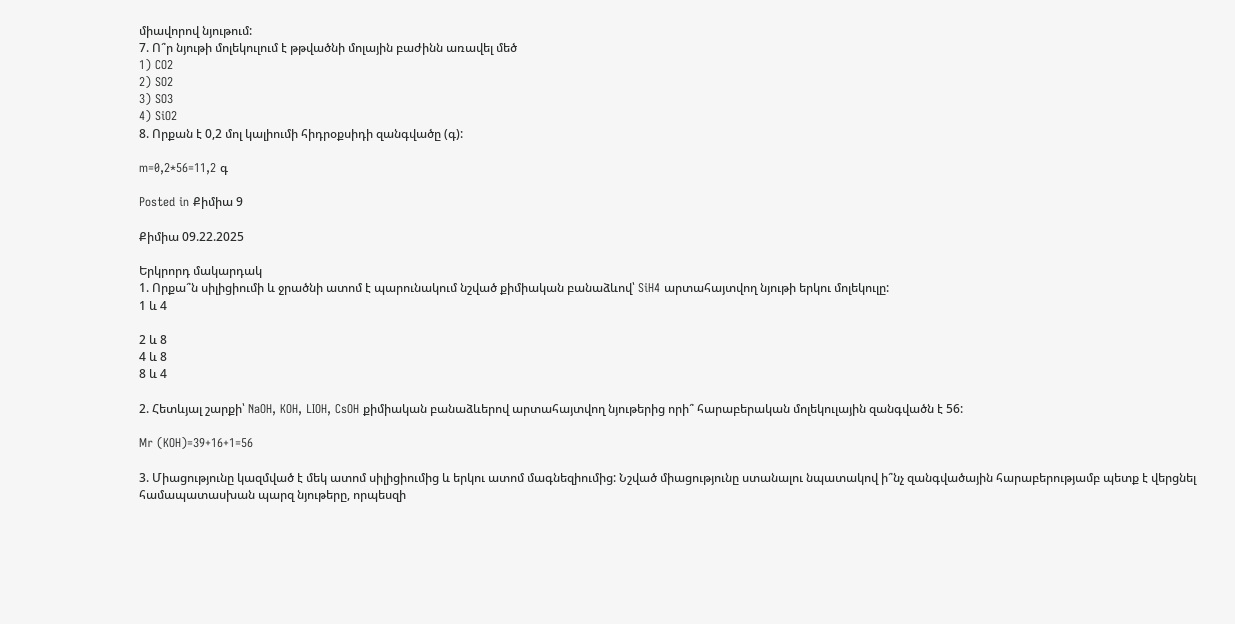միավորով նյութում:
7. Ո՞ր նյութի մոլեկուլում է թթվածնի մոլային բաժինն առավել մեծ
1) CO2
2) SO2
3) SO3
4) SiO2
8. Որքան է 0,2 մոլ կալիումի հիդրօքսիդի զանգվածը (գ):

m=0,2*56=11,2 գ

Posted in Քիմիա 9

Քիմիա 09.22.2025

Երկրորդ մակարդակ
1. Որքա՞ն սիլիցիումի և ջրածնի ատոմ է պարունակում նշված քիմիական բանաձևով՝ SiH4 արտահայտվող նյութի երկու մոլեկուլը:
1 և 4

2 և 8
4 և 8
8 և 4

2. Հետևյալ շարքի՝ NaOH, KOH, LIOH, CsOH քիմիական բանաձևերով արտահայտվող նյութերից որի՞ հարաբերական մոլեկուլային զանգվածն է 56:

Mr (KOH)=39+16+1=56

3. Միացությունը կազմված է մեկ ատոմ սիլիցիումից և երկու ատոմ մագնեզիումից: Նշված միացությունը ստանալու նպատակով ի՞նչ զանգվածային հարաբերությամբ պետք է վերցնել համապատասխան պարզ նյութերը, որպեսզի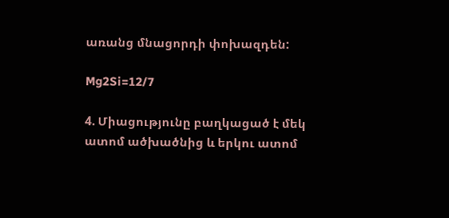առանց մնացորդի փոխազդեն:

Mg2Si=12/7

4. Միացությունը բաղկացած է մեկ ատոմ ածխածնից և երկու ատոմ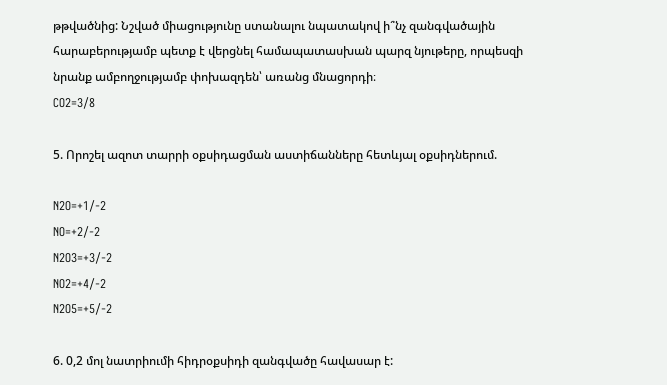թթվածնից: Նշված միացությունը ստանալու նպատակով ի՞նչ զանգվածային հարաբերությամբ պետք է վերցնել համապատասխան պարզ նյութերը, որպեսզի նրանք ամբողջությամբ փոխազդեն՝ առանց մնացորդի։
CO2=3/8

5. Որոշել ազոտ տարրի օքսիդացման աստիճանները հետևյալ օքսիդներում.

N2O=+1/-2
NO=+2/-2
N2O3=+3/-2
NO2=+4/-2
N2O5=+5/-2

6. 0,2 մոլ նատրիումի հիդրօքսիդի զանգվածը հավասար է: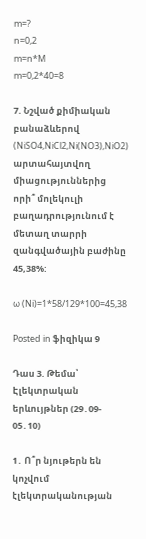m=?
n=0,2
m=n*M
m=0,2*40=8

7. Նշված քիմիական բանաձևերով (NiSO4,NiCl2,Ni(NO3),NiO2) արտահայտվող միացություններից որի՞ մոլեկուլի  բաղադրությունում է մետաղ տարրի զանգվածային բաժինը 45,38%:

ω (Ni)=1*58/129*100=45,38

Posted in ֆիզիկա 9

Դաս 3. Թեմա՝ Էլեկտրական երևույթներ (29․09- 05․10)

1․ Ո՞ր նյութերն են կոչվում էլեկտրականության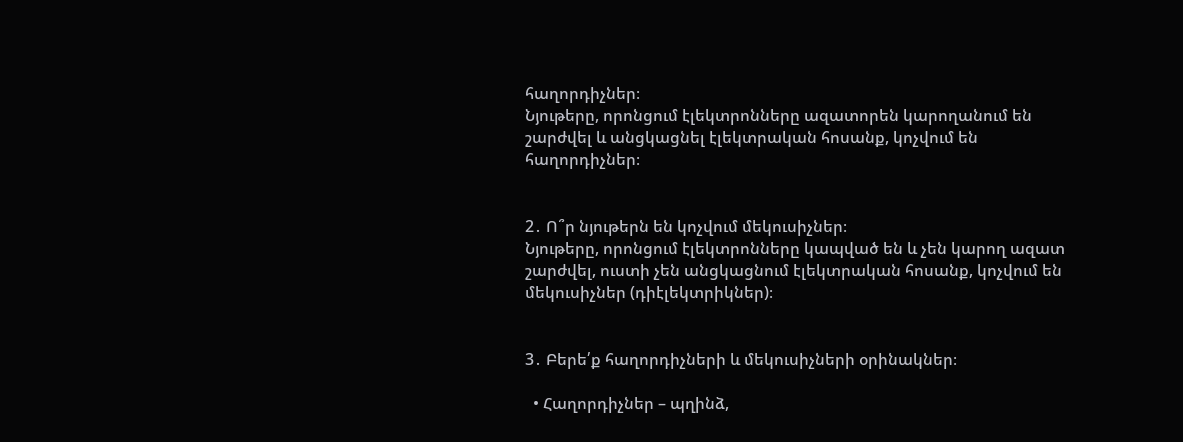հաղորդիչներ։
Նյութերը, որոնցում էլեկտրոնները ազատորեն կարողանում են շարժվել և անցկացնել էլեկտրական հոսանք, կոչվում են հաղորդիչներ։


2․ Ո՞ր նյութերն են կոչվում մեկուսիչներ։
Նյութերը, որոնցում էլեկտրոնները կապված են և չեն կարող ազատ շարժվել, ուստի չեն անցկացնում էլեկտրական հոսանք, կոչվում են մեկուսիչներ (դիէլեկտրիկներ)։


3․ Բերե՛ք հաղորդիչների և մեկուսիչների օրինակներ։

  • Հաղորդիչներ – պղինձ,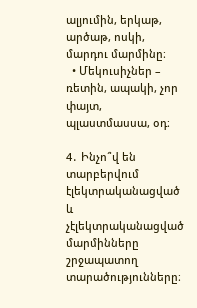ալյումին, երկաթ, արծաթ, ոսկի, մարդու մարմինը։
  • Մեկուսիչներ – ռետին, ապակի, չոր փայտ, պլաստմասսա, օդ։

4․ Ինչո՞վ են տարբերվում էլեկտրականացված և չէլեկտրականացված մարմինները շրջապատող տարածությունները։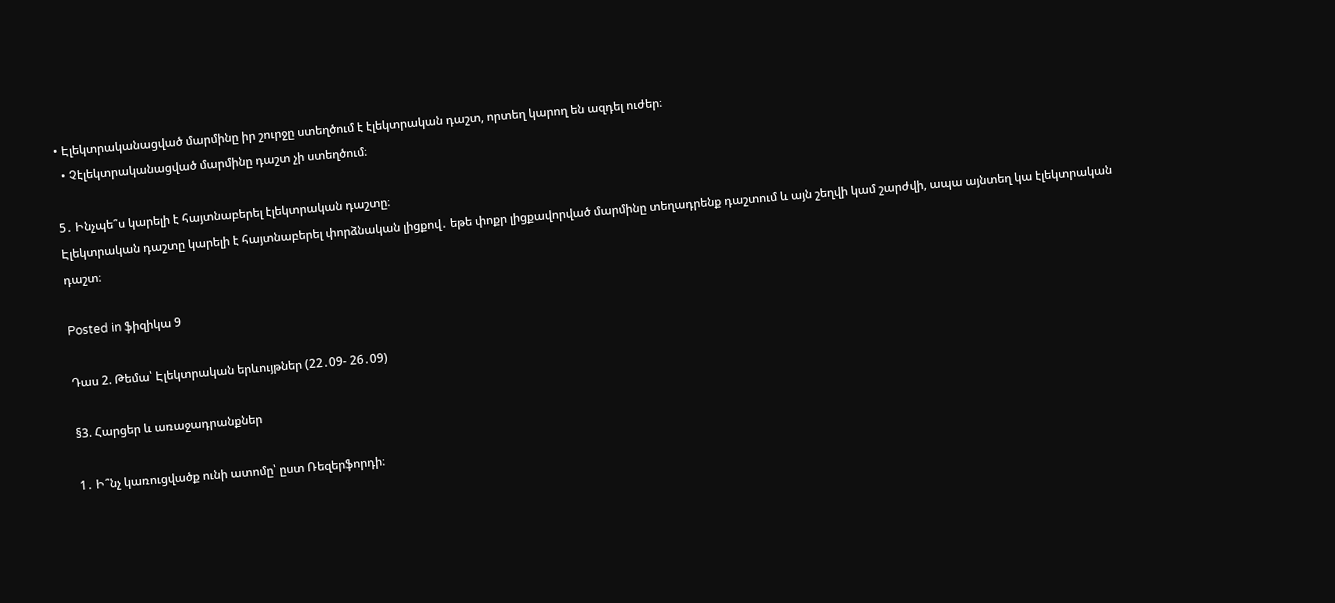• Էլեկտրականացված մարմինը իր շուրջը ստեղծում է էլեկտրական դաշտ, որտեղ կարող են ազդել ուժեր։
  • Չէլեկտրականացված մարմինը դաշտ չի ստեղծում։

5․ Ինչպե՞ս կարելի է հայտնաբերել էլեկտրական դաշտը։
Էլեկտրական դաշտը կարելի է հայտնաբերել փորձնական լիցքով․ եթե փոքր լիցքավորված մարմինը տեղադրենք դաշտում և այն շեղվի կամ շարժվի, ապա այնտեղ կա էլեկտրական դաշտ։

Posted in ֆիզիկա 9

Դաս 2. Թեմա՝ Էլեկտրական երևույթներ (22․09- 26․09)

§3. Հարցեր և առաջադրանքներ

1․ Ի՞նչ կառուցվածք ունի ատոմը՝ ըստ Ռեզերֆորդի։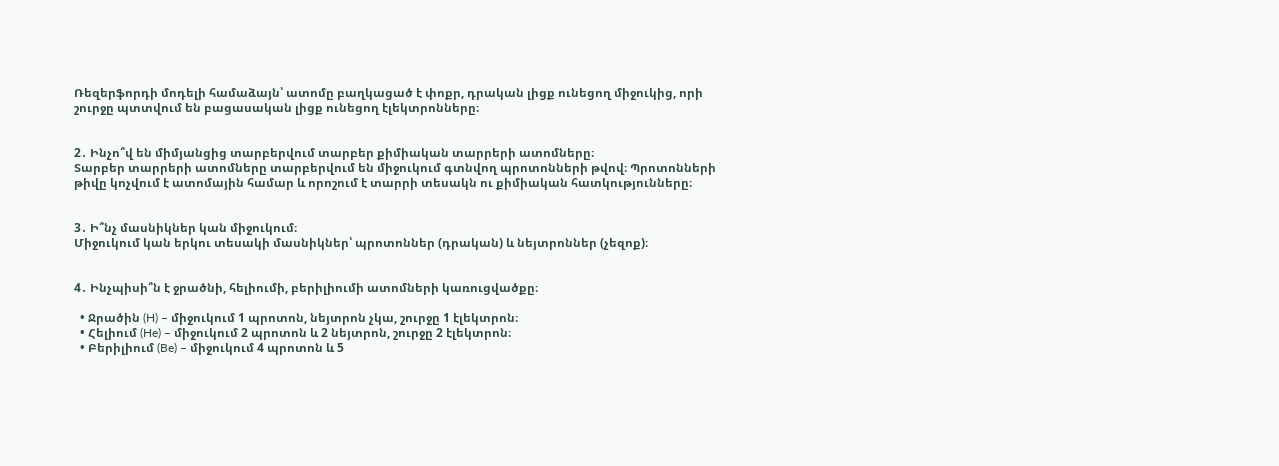Ռեզերֆորդի մոդելի համաձայն՝ ատոմը բաղկացած է փոքր, դրական լիցք ունեցող միջուկից, որի շուրջը պտտվում են բացասական լիցք ունեցող էլեկտրոնները։


2․ Ինչո՞վ են միմյանցից տարբերվում տարբեր քիմիական տարրերի ատոմները։
Տարբեր տարրերի ատոմները տարբերվում են միջուկում գտնվող պրոտոնների թվով։ Պրոտոնների թիվը կոչվում է ատոմային համար և որոշում է տարրի տեսակն ու քիմիական հատկությունները։


3․ Ի՞նչ մասնիկներ կան միջուկում։
Միջուկում կան երկու տեսակի մասնիկներ՝ պրոտոններ (դրական) և նեյտրոններ (չեզոք)։


4․ Ինչպիսի՞ն է ջրածնի, հելիումի, բերիլիումի ատոմների կառուցվածքը։

  • Ջրածին (H) – միջուկում 1 պրոտոն, նեյտրոն չկա, շուրջը 1 էլեկտրոն։
  • Հելիում (He) – միջուկում 2 պրոտոն և 2 նեյտրոն, շուրջը 2 էլեկտրոն։
  • Բերիլիում (Be) – միջուկում 4 պրոտոն և 5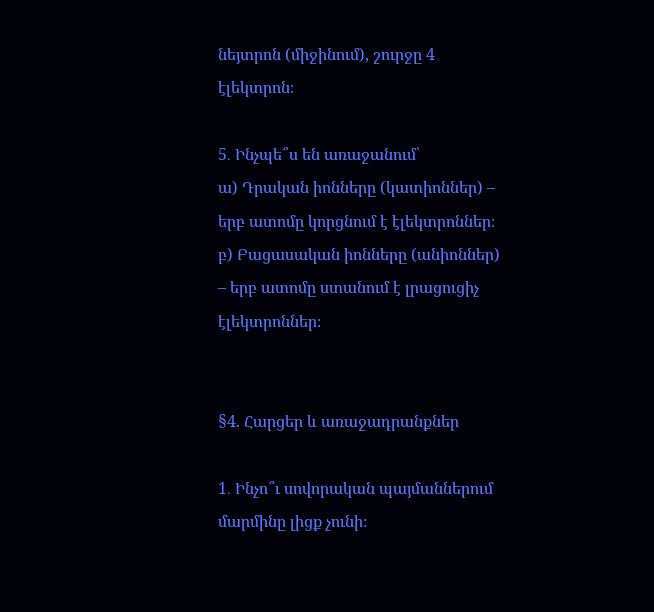նեյտրոն (միջինում), շուրջը 4 էլեկտրոն։

5․ Ինչպե՞ս են առաջանում՝
ա) Դրական իոնները (կատիոններ) – երբ ատոմը կորցնում է էլեկտրոններ։
բ) Բացասական իոնները (անիոններ) – երբ ատոմը ստանում է լրացուցիչ էլեկտրոններ։


§4. Հարցեր և առաջադրանքներ

1․ Ինչո՞ւ սովորական պայմաններում մարմինը լիցք չունի։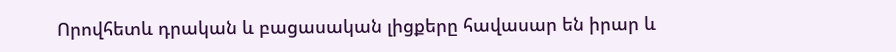Որովհետև դրական և բացասական լիցքերը հավասար են իրար և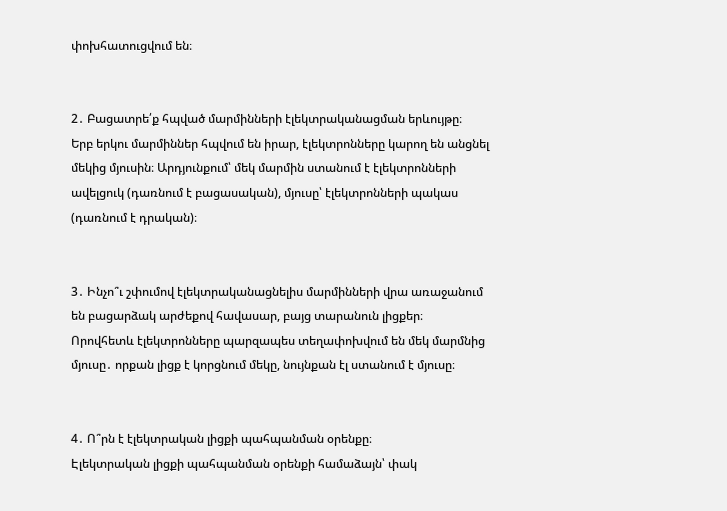փոխհատուցվում են։


2․ Բացատրե՛ք հպված մարմինների էլեկտրականացման երևույթը։
Երբ երկու մարմիններ հպվում են իրար, էլեկտրոնները կարող են անցնել մեկից մյուսին։ Արդյունքում՝ մեկ մարմին ստանում է էլեկտրոնների ավելցուկ (դառնում է բացասական), մյուսը՝ էլեկտրոնների պակաս (դառնում է դրական)։


3․ Ինչո՞ւ շփումով էլեկտրականացնելիս մարմինների վրա առաջանում են բացարձակ արժեքով հավասար, բայց տարանուն լիցքեր։
Որովհետև էլեկտրոնները պարզապես տեղափոխվում են մեկ մարմնից մյուսը․ որքան լիցք է կորցնում մեկը, նույնքան էլ ստանում է մյուսը։


4․ Ո՞րն է էլեկտրական լիցքի պահպանման օրենքը։
Էլեկտրական լիցքի պահպանման օրենքի համաձայն՝ փակ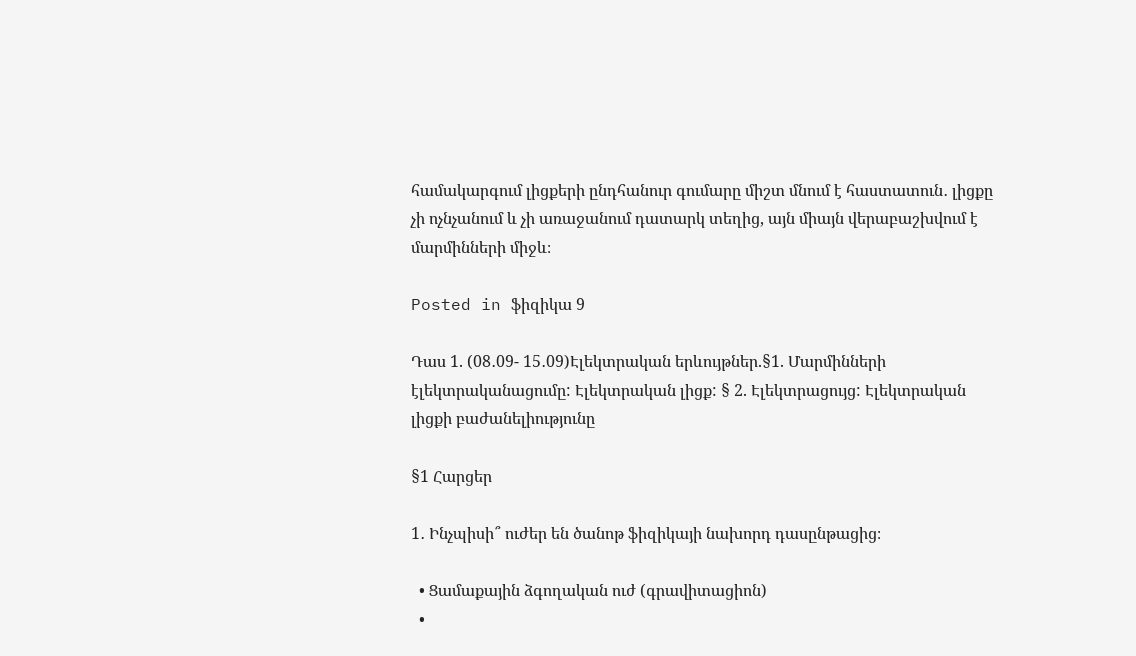համակարգում լիցքերի ընդհանուր գումարը միշտ մնում է հաստատուն․ լիցքը չի ոչնչանում և չի առաջանում դատարկ տեղից, այն միայն վերաբաշխվում է մարմինների միջև։

Posted in ֆիզիկա 9

Դաս 1. (08․09- 15․09)Էլեկտրական երևույթներ.§1. Մարմինների էլեկտրականացումը: Էլեկտրական լիցք: § 2. Էլեկտրացույց: Էլեկտրական լիցքի բաժանելիությունը

§1 Հարցեր

1․ Ինչպիսի՞ ուժեր են ծանոթ ֆիզիկայի նախորդ դասընթացից։

  • Ցամաքային ձգողական ուժ (գրավիտացիոն)
  •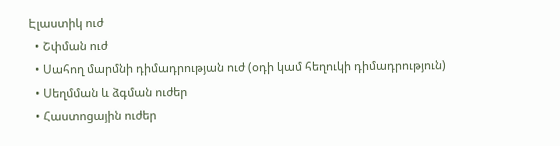Էլաստիկ ուժ
  • Շփման ուժ
  • Սահող մարմնի դիմադրության ուժ (օդի կամ հեղուկի դիմադրություն)
  • Սեղմման և ձգման ուժեր
  • Հաստոցային ուժեր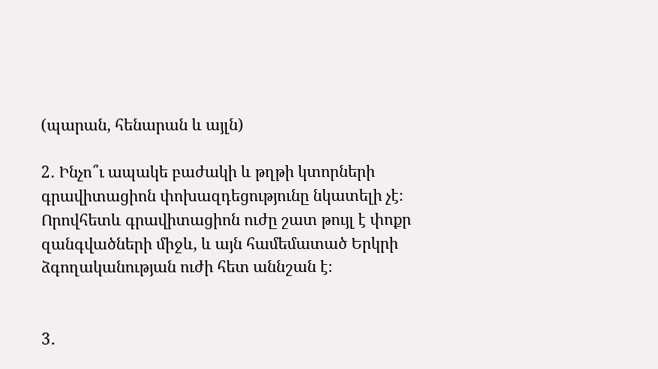(պարան, հենարան և այլն)

2․ Ինչո՞ւ ապակե բաժակի և թղթի կտորների գրավիտացիոն փոխազդեցությունը նկատելի չէ։
Որովհետև գրավիտացիոն ուժը շատ թույլ է փոքր զանգվածների միջև, և այն համեմատած Երկրի ձգողականության ուժի հետ աննշան է։


3․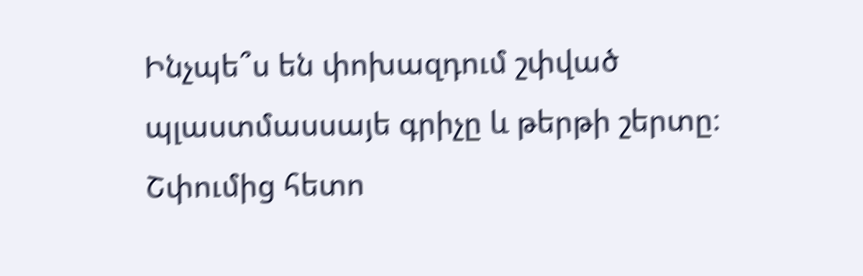Ինչպե՞ս են փոխազդում շփված պլաստմասսայե գրիչը և թերթի շերտը։
Շփումից հետո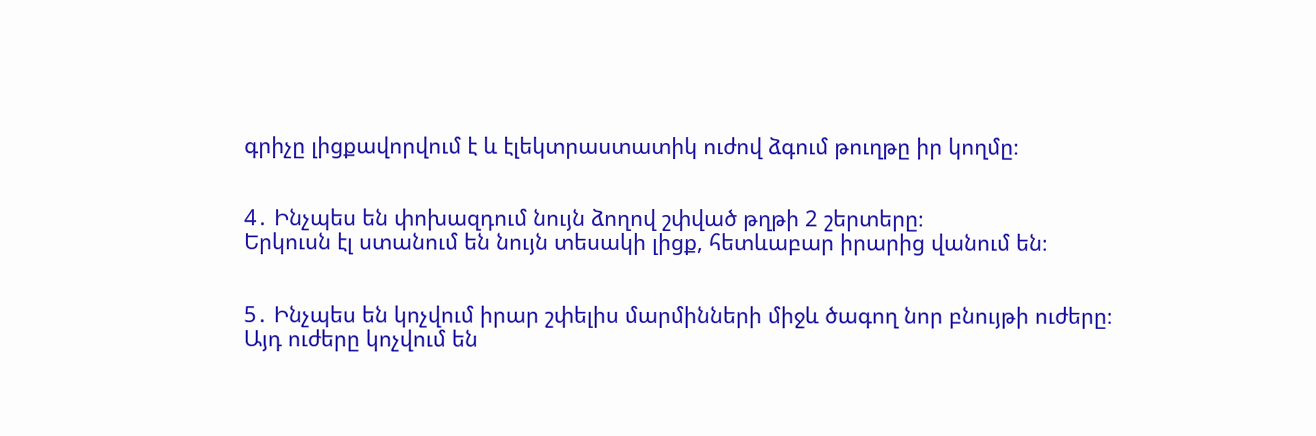գրիչը լիցքավորվում է և էլեկտրաստատիկ ուժով ձգում թուղթը իր կողմը։


4․ Ինչպես են փոխազդում նույն ձողով շփված թղթի 2 շերտերը։
Երկուսն էլ ստանում են նույն տեսակի լիցք, հետևաբար իրարից վանում են։


5․ Ինչպես են կոչվում իրար շփելիս մարմինների միջև ծագող նոր բնույթի ուժերը։
Այդ ուժերը կոչվում են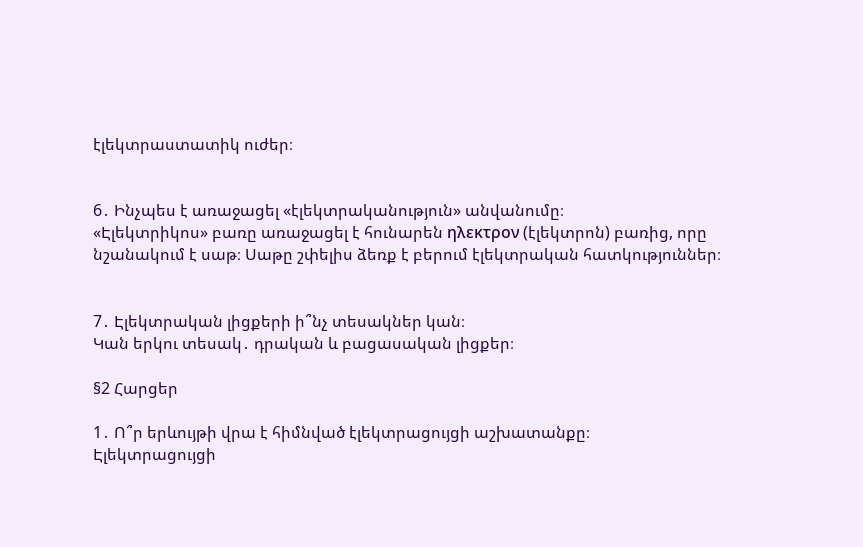էլեկտրաստատիկ ուժեր։


6․ Ինչպես է առաջացել «էլեկտրականություն» անվանումը։
«Էլեկտրիկոս» բառը առաջացել է հունարեն ηλεκτρον (էլեկտրոն) բառից, որը նշանակում է սաթ։ Սաթը շփելիս ձեռք է բերում էլեկտրական հատկություններ։


7․ Էլեկտրական լիցքերի ի՞նչ տեսակներ կան։
Կան երկու տեսակ․ դրական և բացասական լիցքեր։

§2 Հարցեր

1․ Ո՞ր երևույթի վրա է հիմնված էլեկտրացույցի աշխատանքը։
Էլեկտրացույցի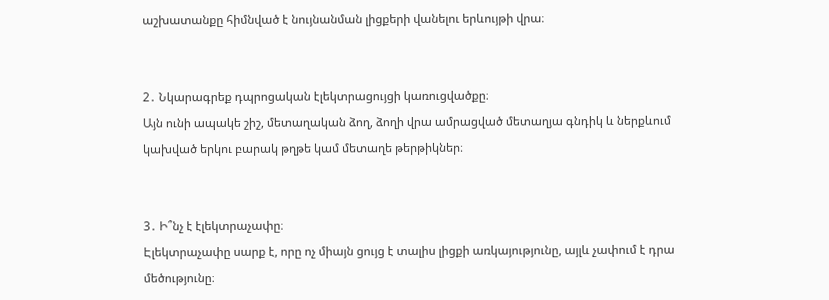աշխատանքը հիմնված է նույնանման լիցքերի վանելու երևույթի վրա։


2․ Նկարագրեք դպրոցական էլեկտրացույցի կառուցվածքը։
Այն ունի ապակե շիշ, մետաղական ձող, ձողի վրա ամրացված մետաղյա գնդիկ և ներքևում կախված երկու բարակ թղթե կամ մետաղե թերթիկներ։


3․ Ի՞նչ է էլեկտրաչափը։
Էլեկտրաչափը սարք է, որը ոչ միայն ցույց է տալիս լիցքի առկայությունը, այլև չափում է դրա մեծությունը։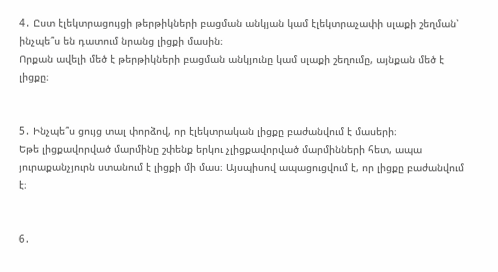4․ Ըստ էլեկտրացույցի թերթիկների բացման անկյան կամ էլեկտրաչափի սլաքի շեղման՝ ինչպե՞ս են դատում նրանց լիցքի մասին։
Որքան ավելի մեծ է թերթիկների բացման անկյունը կամ սլաքի շեղումը, այնքան մեծ է լիցքը։


5․ Ինչպե՞ս ցույց տալ փորձով, որ էլեկտրական լիցքը բաժանվում է մասերի։
Եթե լիցքավորված մարմինը շփենք երկու չլիցքավորված մարմինների հետ, ապա յուրաքանչյուրն ստանում է լիցքի մի մաս։ Այսպիսով ապացուցվում է, որ լիցքը բաժանվում է։


6․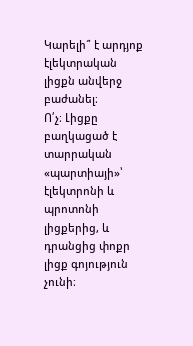Կարելի՞ է արդյոք էլեկտրական լիցքն անվերջ բաժանել։
Ո՛չ։ Լիցքը բաղկացած է տարրական «պարտիայի»՝ էլեկտրոնի և պրոտոնի լիցքերից, և դրանցից փոքր լիցք գոյություն չունի։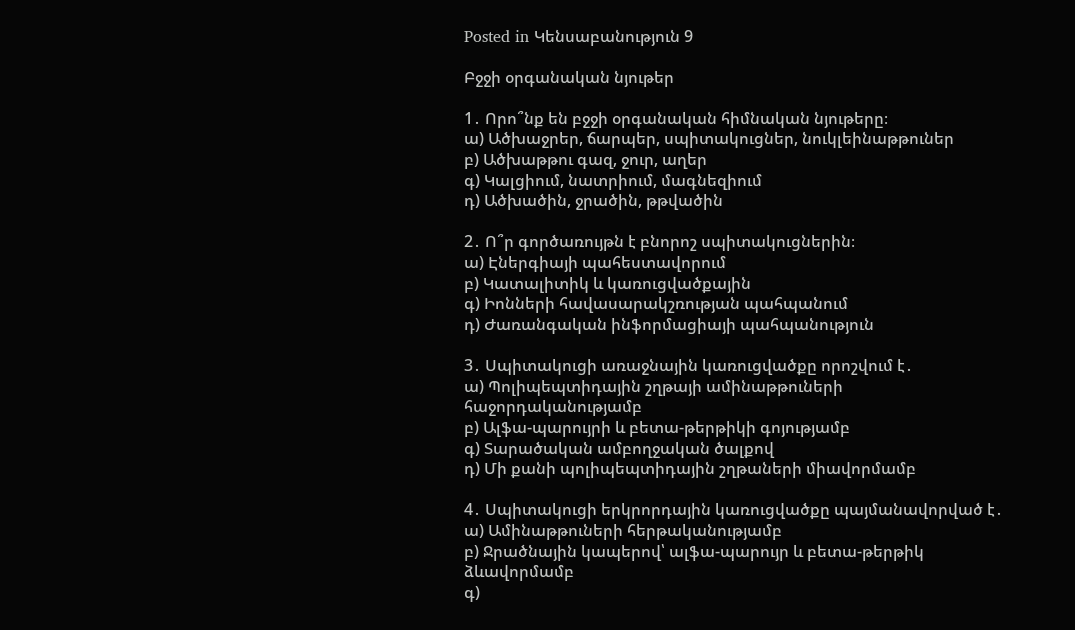Posted in Կենսաբանություն 9

Բջջի օրգանական նյութեր

1․ Որո՞նք են բջջի օրգանական հիմնական նյութերը։
ա) Ածխաջրեր, ճարպեր, սպիտակուցներ, նուկլեինաթթուներ
բ) Ածխաթթու գազ, ջուր, աղեր
գ) Կալցիում, նատրիում, մագնեզիում
դ) Ածխածին, ջրածին, թթվածին

2․ Ո՞ր գործառույթն է բնորոշ սպիտակուցներին։
ա) Էներգիայի պահեստավորում
բ) Կատալիտիկ և կառուցվածքային
գ) Իոնների հավասարակշռության պահպանում
դ) Ժառանգական ինֆորմացիայի պահպանություն

3․ Սպիտակուցի առաջնային կառուցվածքը որոշվում է․
ա) Պոլիպեպտիդային շղթայի ամինաթթուների հաջորդականությամբ
բ) Ալֆա-պարույրի և բետա-թերթիկի գոյությամբ
գ) Տարածական ամբողջական ծալքով
դ) Մի քանի պոլիպեպտիդային շղթաների միավորմամբ

4․ Սպիտակուցի երկրորդային կառուցվածքը պայմանավորված է․
ա) Ամինաթթուների հերթականությամբ
բ) Ջրածնային կապերով՝ ալֆա-պարույր և բետա-թերթիկ ձևավորմամբ
գ)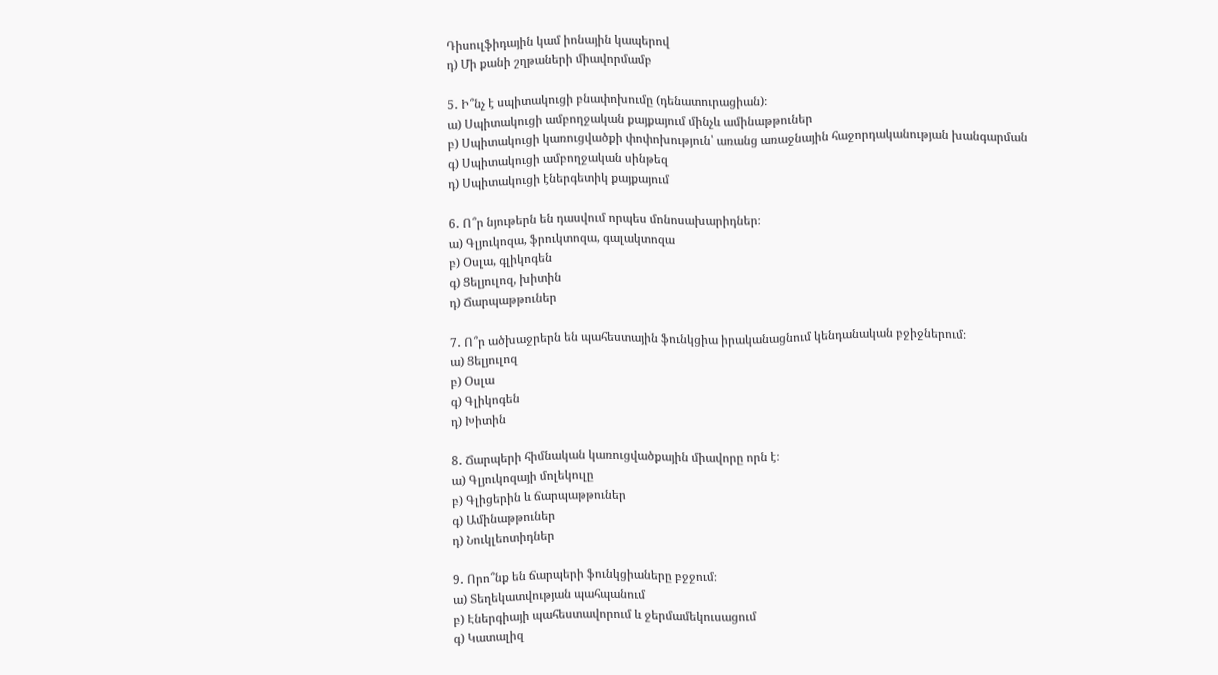Դիսուլֆիդային կամ իոնային կապերով
դ) Մի քանի շղթաների միավորմամբ

5․ Ի՞նչ է սպիտակուցի բնափոխումը (դենատուրացիան)։
ա) Սպիտակուցի ամբողջական քայքայում մինչև ամինաթթուներ
բ) Սպիտակուցի կառուցվածքի փոփոխություն՝ առանց առաջնային հաջորդականության խանգարման
գ) Սպիտակուցի ամբողջական սինթեզ
դ) Սպիտակուցի էներգետիկ քայքայում

6․ Ո՞ր նյութերն են դասվում որպես մոնոսախարիդներ։
ա) Գլյուկոզա, ֆրուկտոզա, գալակտոզա
բ) Օսլա, գլիկոգեն
գ) Ցելյուլոզ, խիտին
դ) Ճարպաթթուներ

7․ Ո՞ր ածխաջրերն են պահեստային ֆունկցիա իրականացնում կենդանական բջիջներում։
ա) Ցելյուլոզ
բ) Օսլա
գ) Գլիկոգեն
դ) Խիտին

8․ Ճարպերի հիմնական կառուցվածքային միավորը որն է։
ա) Գլյուկոզայի մոլեկուլը
բ) Գլիցերին և ճարպաթթուներ
գ) Ամինաթթուներ
դ) Նուկլեոտիդներ

9․ Որո՞նք են ճարպերի ֆունկցիաները բջջում։
ա) Տեղեկատվության պահպանում
բ) Էներգիայի պահեստավորում և ջերմամեկուսացում
գ) Կատալիզ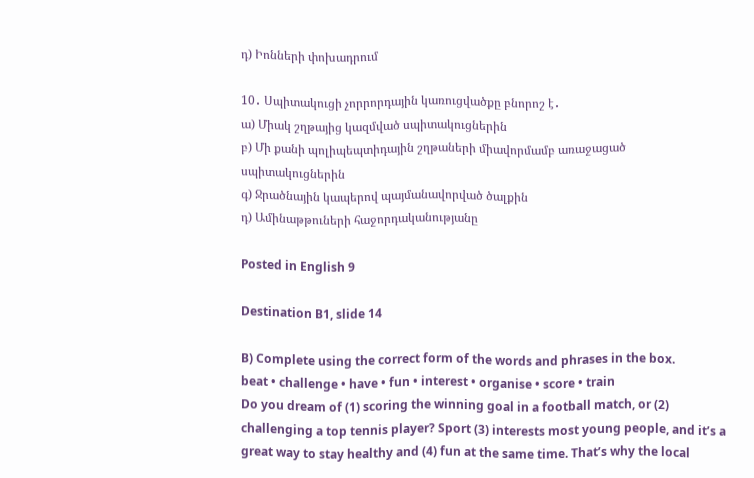դ) Իոնների փոխադրում

10․ Սպիտակուցի չորրորդային կառուցվածքը բնորոշ է․
ա) Միակ շղթայից կազմված սպիտակուցներին
բ) Մի քանի պոլիպեպտիդային շղթաների միավորմամբ առաջացած սպիտակուցներին
գ) Ջրածնային կապերով պայմանավորված ծալքին
դ) Ամինաթթուների հաջորդականությանը

Posted in English 9

Destination B1, slide 14

B) Complete using the correct form of the words and phrases in the box.
beat • challenge • have • fun • interest • organise • score • train
Do you dream of (1) scoring the winning goal in a football match, or (2) challenging a top tennis player? Sport (3) interests most young people, and it’s a great way to stay healthy and (4) fun at the same time. That’s why the local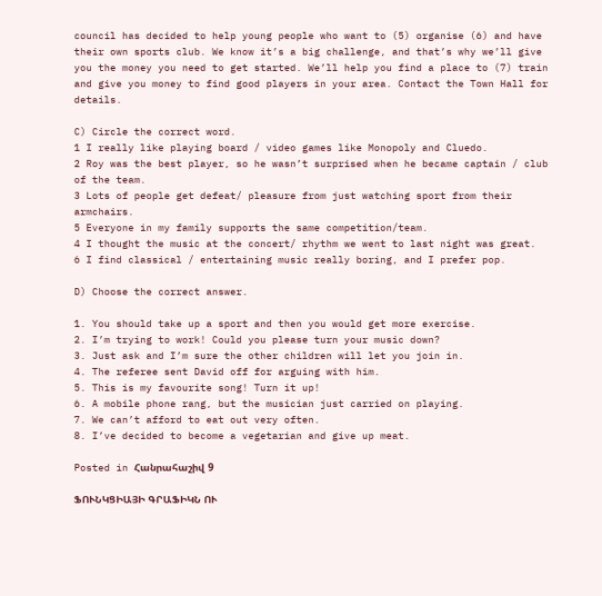council has decided to help young people who want to (5) organise (6) and have their own sports club. We know it’s a big challenge, and that’s why we’ll give you the money you need to get started. We’ll help you find a place to (7) train and give you money to find good players in your area. Contact the Town Hall for details.

C) Circle the correct word.
1 I really like playing board / video games like Monopoly and Cluedo.
2 Roy was the best player, so he wasn’t surprised when he became captain / club of the team.
3 Lots of people get defeat/ pleasure from just watching sport from their armchairs.
5 Everyone in my family supports the same competition/team.
4 I thought the music at the concert/ rhythm we went to last night was great.
6 I find classical / entertaining music really boring, and I prefer pop.

D) Choose the correct answer.

1. You should take up a sport and then you would get more exercise.
2. I’m trying to work! Could you please turn your music down?
3. Just ask and I’m sure the other children will let you join in.
4. The referee sent David off for arguing with him.
5. This is my favourite song! Turn it up!
6. A mobile phone rang, but the musician just carried on playing.
7. We can’t afford to eat out very often.
8. I’ve decided to become a vegetarian and give up meat.

Posted in Հանրահաշիվ 9

ՖՈՒՆԿՑԻԱՅԻ ԳՐԱՖԻԿՆ ՈՒ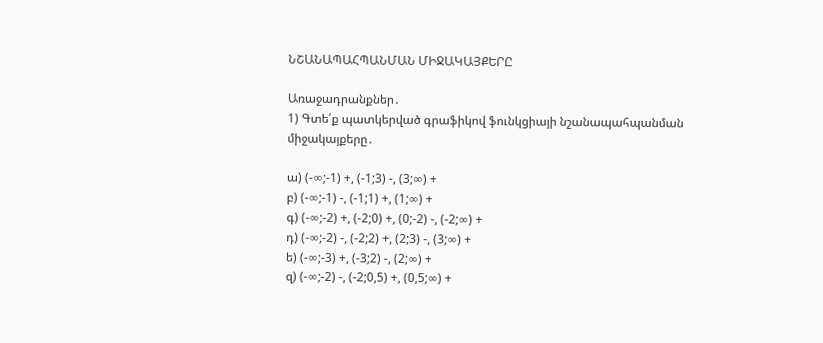ՆՇԱՆԱՊԱՀՊԱՆՄԱՆ ՄԻՋԱԿԱՅՔԵՐԸ

Առաջադրանքներ․
1) Գտե՛ք պատկերված գրաֆիկով ֆունկցիայի նշանապահպանման միջակայքերը․

ա) (-∞;-1) +, (-1;3) -, (3;∞) +
բ) (-∞;-1) -, (-1;1) +, (1;∞) +
գ) (-∞;-2) +, (-2;0) +, (0;-2) -, (-2;∞) +
դ) (-∞;-2) -, (-2;2) +, (2;3) -, (3;∞) +
ե) (-∞;-3) +, (-3;2) -, (2;∞) +
զ) (-∞;-2) -, (-2;0,5) +, (0,5;∞) +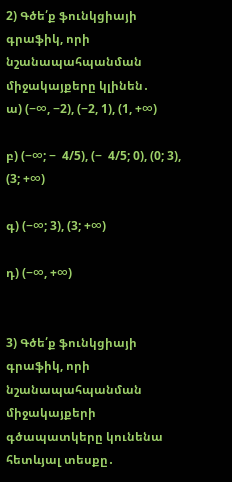2) Գծե՛ք ֆունկցիայի գրաֆիկ, որի նշանապահպանման միջակայքերը կլինեն․
ա) (−∞, −2), (−2, 1), (1, +∞)

բ) (−∞; −  4/5), (−  4/5; 0), (0; 3), (3; +∞)

գ) (−∞; 3), (3; +∞)

դ) (−∞, +∞)


3) Գծե՛ք ֆունկցիայի գրաֆիկ, որի նշանապահպանման միջակայքերի գծապատկերը կունենա հետևյալ տեսքը․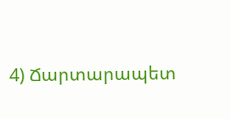4) Ճարտարապետ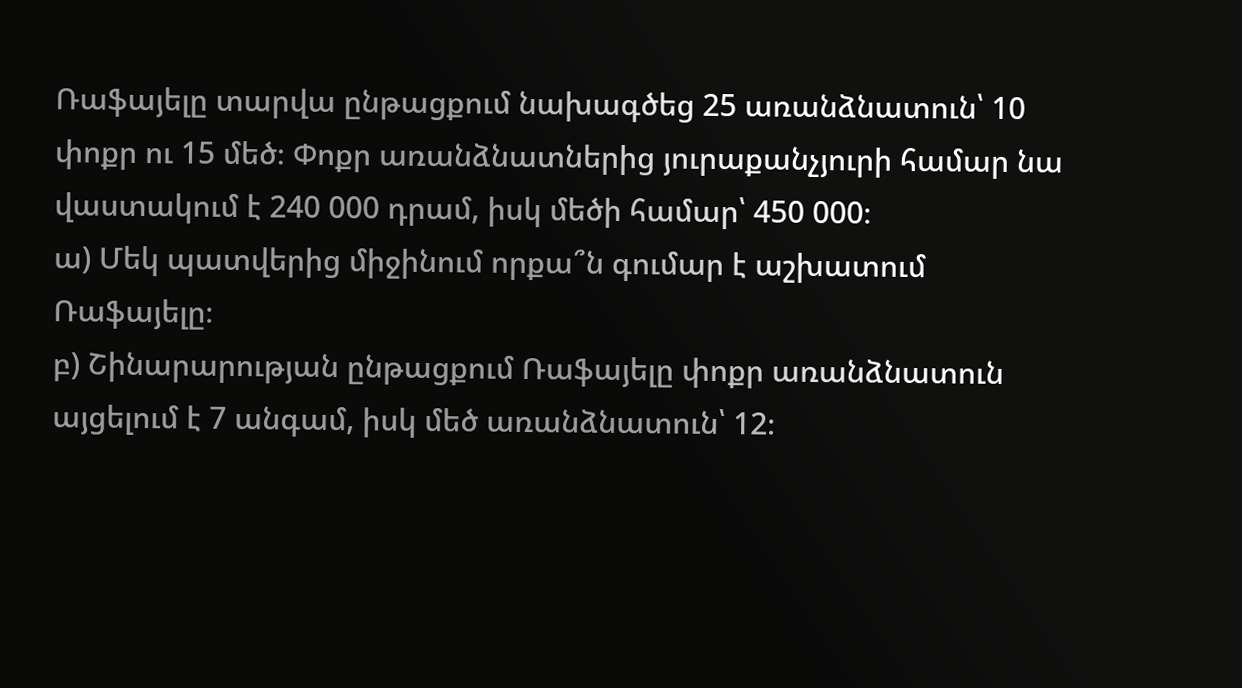Ռաֆայելը տարվա ընթացքում նախագծեց 25 առանձնատուն՝ 10 փոքր ու 15 մեծ։ Փոքր առանձնատներից յուրաքանչյուրի համար նա վաստակում է 240 000 դրամ, իսկ մեծի համար՝ 450 000։
ա) Մեկ պատվերից միջինում որքա՞ն գումար է աշխատում Ռաֆայելը։
բ) Շինարարության ընթացքում Ռաֆայելը փոքր առանձնատուն այցելում է 7 անգամ, իսկ մեծ առանձնատուն՝ 12։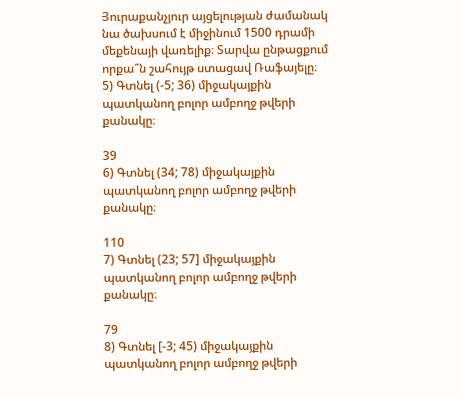Յուրաքանչյուր այցելության ժամանակ նա ծախսում է միջինում 1500 դրամի մեքենայի վառելիք։ Տարվա ընթացքում որքա՞ն շահույթ ստացավ Ռաֆայելը։
5) Գտնել (-5; 36) միջակայքին պատկանող բոլոր ամբողջ թվերի քանակը։

39
6) Գտնել (34; 78) միջակայքին պատկանող բոլոր ամբողջ թվերի քանակը։

110
7) Գտնել (23; 57] միջակայքին պատկանող բոլոր ամբողջ թվերի քանակը։

79
8) Գտնել [-3; 45) միջակայքին պատկանող բոլոր ամբողջ թվերի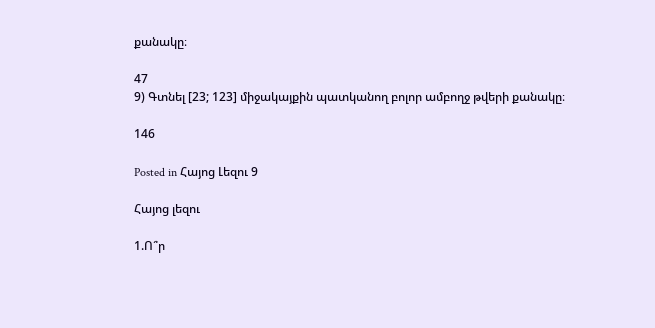քանակը։

47
9) Գտնել [23; 123] միջակայքին պատկանող բոլոր ամբողջ թվերի քանակը։

146

Posted in Հայոց Լեզու 9

Հայոց լեզու

1.Ո՞ր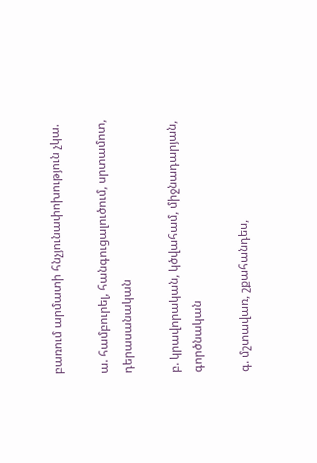բառում արմատի հնչյունափոխություն չկա.

ա. համբուրել, հանգուցալուծում, սրտամոտ, դերասանական

բ. կրավորական, կծվահամ, միջնադարյան, գործնական

գ. մշտավառ, շքահանդես,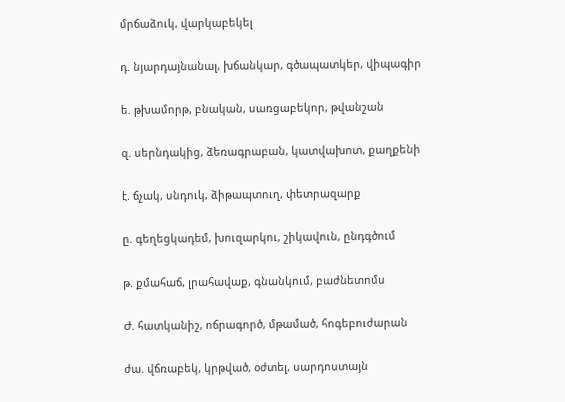մրճաձուկ, վարկաբեկել

դ. նյարդայնանալ, խճանկար, գծապատկեր, վիպագիր

ե. թխամորթ, բնական, սառցաբեկոր, թվանշան

զ. սերնդակից, ձեռագրաբան, կատվախոտ, քաղքենի

է. ճչակ, սնդուկ, ձիթապտուղ, փետրազարք

ը. գեղեցկադեմ, խուզարկու, շիկավուն, ընդգծում

թ. քմահաճ, լրահավաք, գնանկում, բաժնետոմս

Ժ. հատկանիշ, ոճրագործ, մթամած, հոգեբուժարան

ժա. վճռաբեկ, կրթված, օժտել, սարդոստայն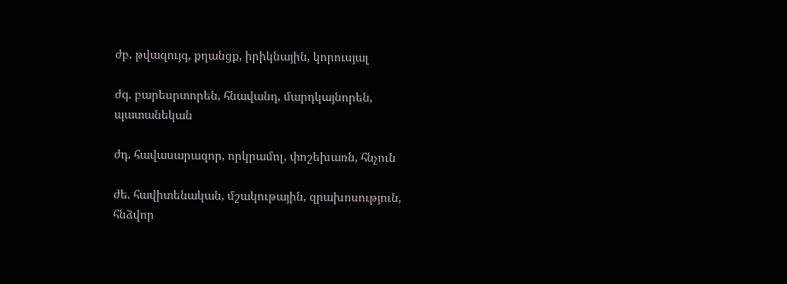ժբ. թվազույգ, քղանցք, իրիկնային, կորուսյալ

ժգ. բարեսրտորեն, հնավանդ, մարդկայնորեն, պատանեկան

ժդ. հավասարազոր, որկրամոլ, փոշեխառն, հնչուն

ժե. հավիտենական, մշակութային, զրախոսություն, հնձվոր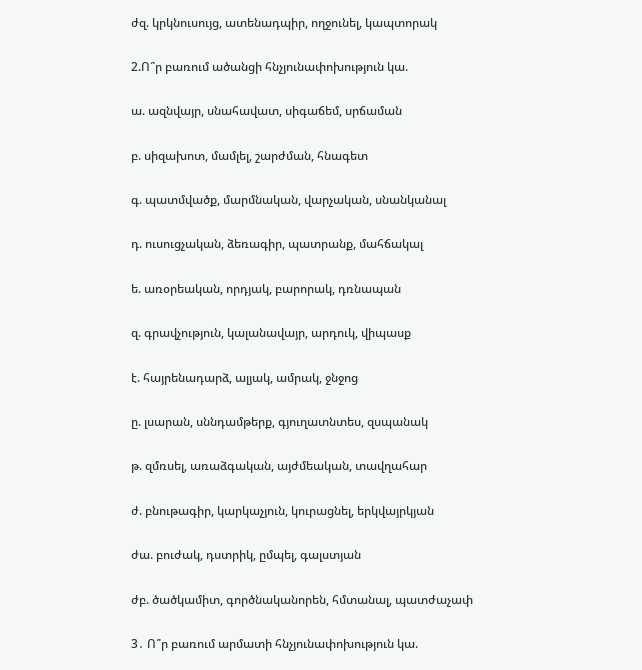ժզ. կրկնուսույց, ատենադպիր, ողջունել, կապտորակ

2.Ո՞ր բառում ածանցի հնչյունափոխություն կա.

ա. ազնվայր, սնահավատ, սիգաճեմ, սրճաման

բ. սիզախոտ, մամլել, շարժման, հնագետ

գ. պատմվածք, մարմնական, վարչական, սնանկանալ

դ. ուսուցչական, ձեռագիր, պատրանք, մահճակալ

ե. առօրեական, որդյակ, բարորակ, դռնապան

զ. գրավչություն, կալանավայր, արդուկ, վիպասք

է. հայրենադարձ, ալյակ, ամրակ, ջնջոց

ը. լսարան, սննդամթերք, գյուղատնտես, զսպանակ

թ. զմռսել, առաձգական, այժմեական, տավղահար

ժ. բնութագիր, կարկաչյուն, կուրացնել, երկվայրկյան

ժա. բուժակ, դստրիկ, ըմպել, գալստյան

ժբ. ծածկամիտ, գործնականորեն, հմտանալ, պատժաչափ

3․ Ո՞ր բառում արմատի հնչյունափոխություն կա.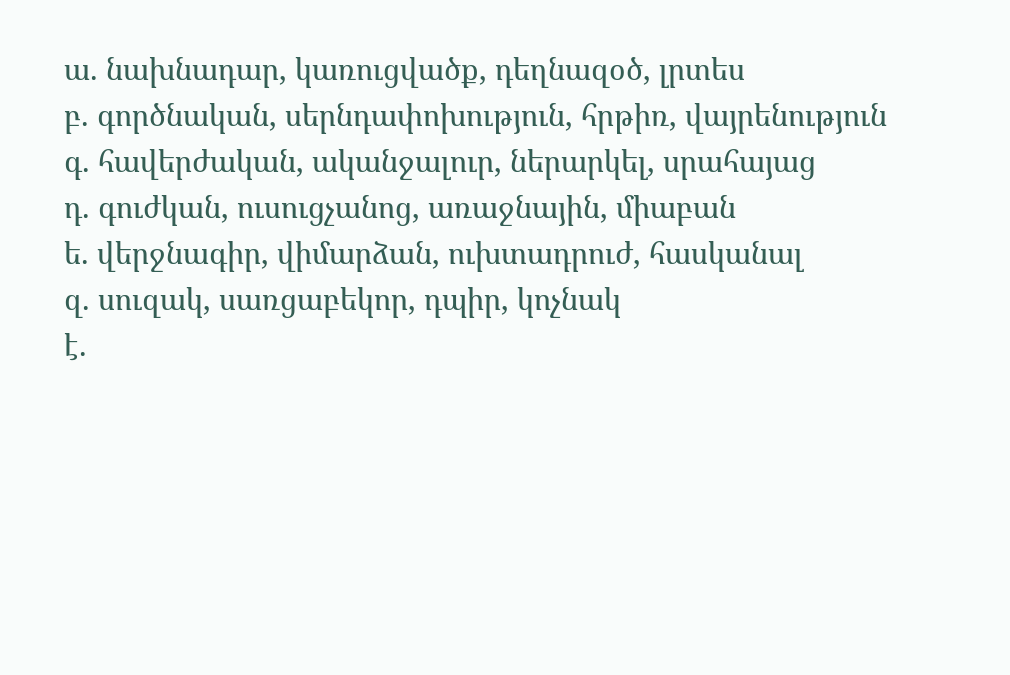ա. նախնադար, կառուցվածք, դեղնազօծ, լրտես
բ. գործնական, սերնդափոխություն, հրթիռ, վայրենություն
գ. հավերժական, ականջալուր, ներարկել, սրահայաց
դ. գուժկան, ուսուցչանոց, առաջնային, միաբան
ե. վերջնագիր, վիմարձան, ուխտադրուժ, հասկանալ
զ. սուզակ, սառցաբեկոր, դպիր, կոչնակ
է.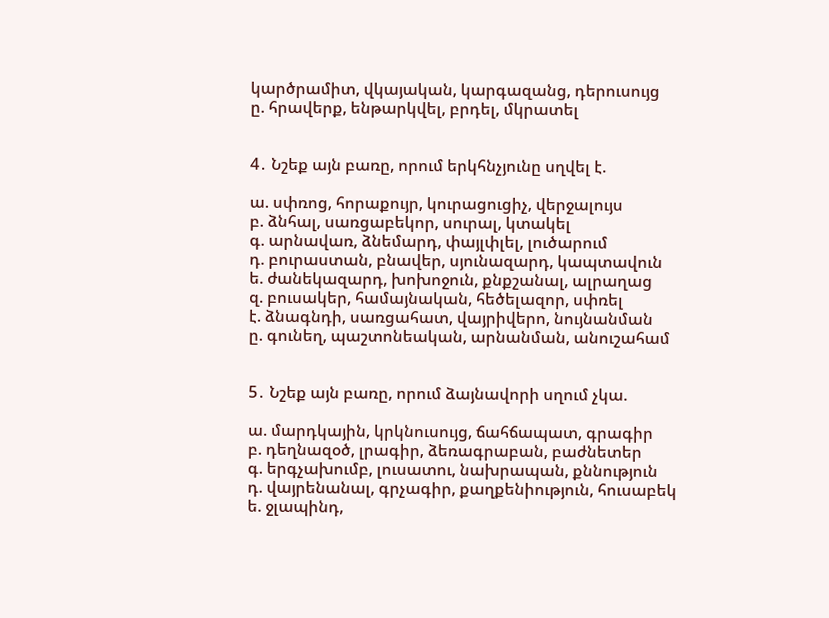կարծրամիտ, վկայական, կարգազանց, դերուսույց
ը. հրավերք, ենթարկվել, բրդել, մկրատել


4․ Նշեք այն բառը, որում երկհնչյունը սղվել է.

ա. սփռոց, հորաքույր, կուրացուցիչ, վերջալույս
բ. ձնհալ, սառցաբեկոր, սուրալ, կտակել
գ. արնավառ, ձնեմարդ, փայլփլել, լուծարում
դ. բուրաստան, բնավեր, սյունազարդ, կապտավուն
ե. ժանեկազարդ, խոխոջուն, քնքշանալ, ալրաղաց
զ. բուսակեր, համայնական, հեծելազոր, սփռել
է. ձնագնդի, սառցահատ, վայրիվերո, նույնանման
ը. գունեղ, պաշտոնեական, արնանման, անուշահամ


5․ Նշեք այն բառը, որում ձայնավորի սղում չկա.

ա. մարդկային, կրկնուսույց, ճահճապատ, գրագիր
բ. դեղնազօծ, լրագիր, ձեռագրաբան, բաժնետեր
գ. երգչախումբ, լուսատու, նախրապան, քննություն
դ. վայրենանալ, գրչագիր, քաղքենիություն, հուսաբեկ
ե. ջլապինդ,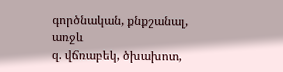գործնական, քնքշանալ, առջև
զ. վճռաբեկ, ծխախոտ,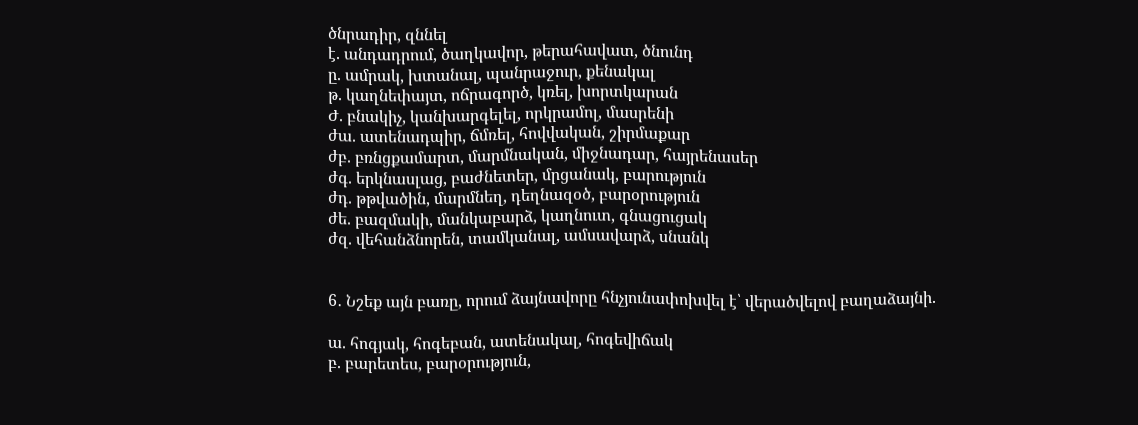ծնրադիր, զննել
է. անդադրում, ծաղկավոր, թերահավատ, ծնունդ
ը. ամրակ, խտանալ, պանրաջուր, քենակալ
թ. կաղնեփայտ, ոճրագործ, կռել, խորտկարան
Ժ. բնակիչ, կանխարգելել, որկրամոլ, մասրենի
ժա. ատենադպիր, ճմռել, հովվական, շիրմաքար
ժբ. բռնցքամարտ, մարմնական, միջնադար, հայրենասեր
ժգ. երկնասլաց, բաժնետեր, մրցանակ, բարություն
ժդ. թթվածին, մարմնեղ, դեղնազօծ, բարօրություն
ժե. բազմակի, մանկաբարձ, կաղնուտ, գնացուցակ
ժզ. վեհանձնորեն, տամկանալ, ամսավարձ, սնանկ


6․ Նշեք այն բառը, որում ձայնավորը հնչյունափոխվել է՝ վերածվելով բաղաձայնի.

ա. հոգյակ, հոգեբան, ատենակալ, հոգեվիճակ
բ. բարետես, բարօրություն,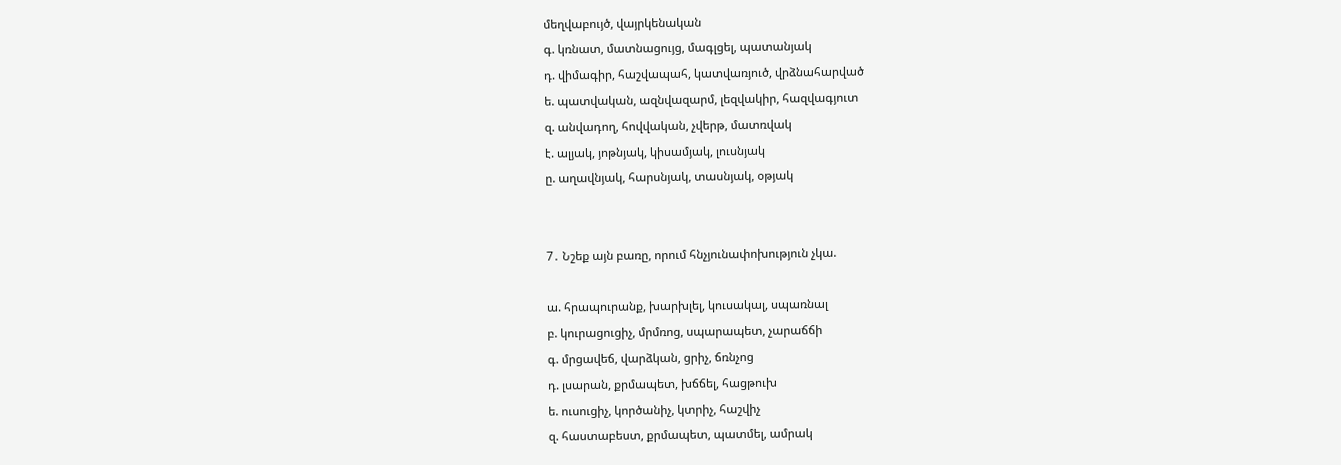մեղվաբույծ, վայրկենական
գ. կռնատ, մատնացույց, մագլցել, պատանյակ
դ. վիմագիր, հաշվապահ, կատվառյուծ, վրձնահարված
ե. պատվական, ազնվազարմ, լեզվակիր, հազվագյուտ
զ. անվադող, հովվական, չվերթ, մատռվակ
է. ալյակ, յոթնյակ, կիսամյակ, լուսնյակ
ը. աղավնյակ, հարսնյակ, տասնյակ, օթյակ


7․ Նշեք այն բառը, որում հնչյունափոխություն չկա.

ա. հրապուրանք, խարխլել, կուսակալ, սպառնալ
բ. կուրացուցիչ, մրմռոց, սպարապետ, չարաճճի
գ. մրցավեճ, վարձկան, ցրիչ, ճռնչոց
դ. լսարան, քրմապետ, խճճել, հացթուխ
ե. ուսուցիչ, կործանիչ, կտրիչ, հաշվիչ
զ. հաստաբեստ, քրմապետ, պատմել, ամրակ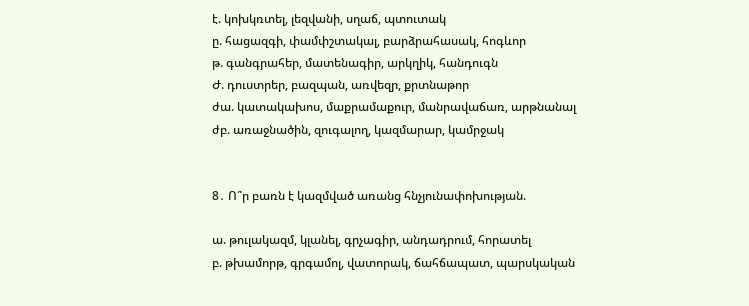է. կոխկռտել, լեզվանի, սղաճ, պտուտակ
ը. հացազգի, փամփշտակալ, բարձրահասակ, հոգևոր
թ. գանգրահեր, մատենագիր, արկղիկ, հանդուգն
Ժ. դուստրեր, բազպան, առվեզր, քրտնաթոր
ժա. կատակախոս, մաքրամաքուր, մանրավաճառ, արթնանալ
ժբ. առաջնածին, զուգալող, կազմարար, կամրջակ


8․ Ո՞ր բառն է կազմված առանց հնչյունափոխության.

ա. թուլակազմ, կլանել, գրչագիր, անդադրում, հորատել
բ. թխամորթ, գրգամոլ, վատորակ, ճահճապատ, պարսկական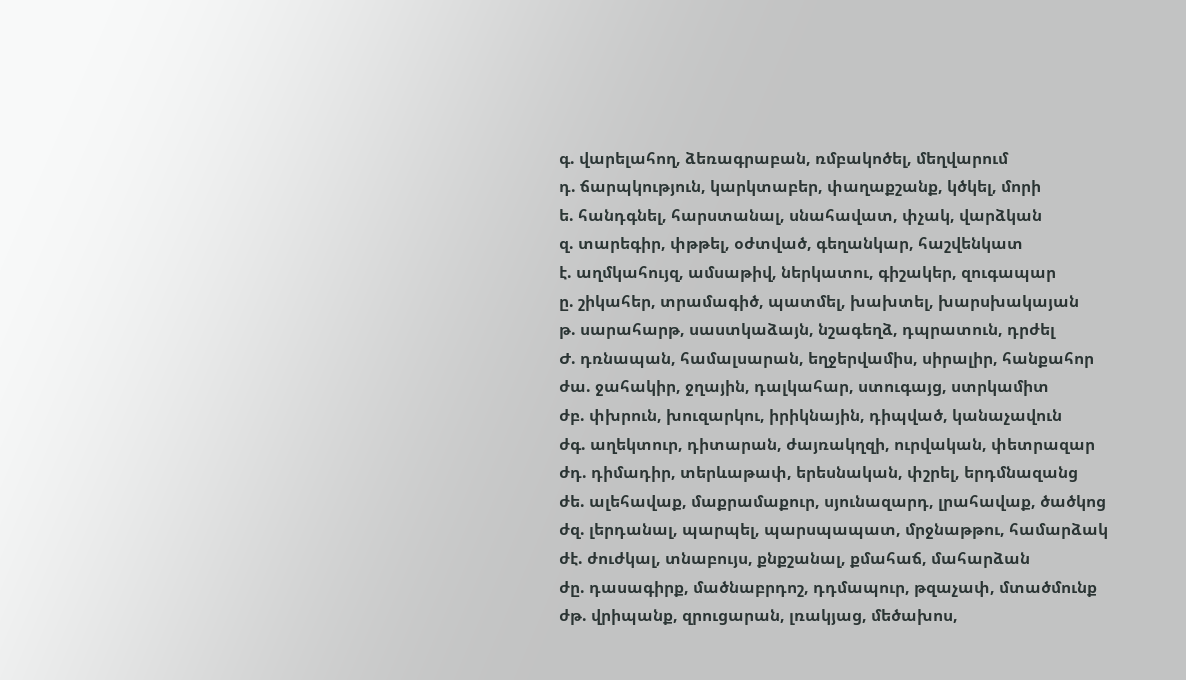գ. վարելահող, ձեռագրաբան, ռմբակոծել, մեղվարում
դ. ճարպկություն, կարկտաբեր, փաղաքշանք, կծկել, մորի
ե. հանդգնել, հարստանալ, սնահավատ, փչակ, վարձկան
զ. տարեգիր, փթթել, օժտված, գեղանկար, հաշվենկատ
է. աղմկահույզ, ամսաթիվ, ներկատու, գիշակեր, զուգապար
ը. շիկահեր, տրամագիծ, պատմել, խախտել, խարսխակայան
թ. սարահարթ, սաստկաձայն, նշագեղձ, դպրատուն, դրժել
Ժ. դռնապան, համալսարան, եղջերվամիս, սիրալիր, հանքահոր
ժա. ջահակիր, ջղային, դալկահար, ստուգայց, ստրկամիտ
ժբ. փխրուն, խուզարկու, իրիկնային, դիպված, կանաչավուն
ժգ. աղեկտուր, դիտարան, ժայռակղզի, ուրվական, փետրազար
ժդ. դիմադիր, տերևաթափ, երեսնական, փշրել, երդմնազանց
ժե. ալեհավաք, մաքրամաքուր, սյունազարդ, լրահավաք, ծածկոց
ժզ. լերդանալ, պարպել, պարսպապատ, մրջնաթթու, համարձակ
ժէ. ժուժկալ, տնաբույս, քնքշանալ, քմահաճ, մահարձան
ժը. դասագիրք, մածնաբրդոշ, դդմապուր, թզաչափ, մտածմունք
ժթ. վրիպանք, զրուցարան, լռակյաց, մեծախոս,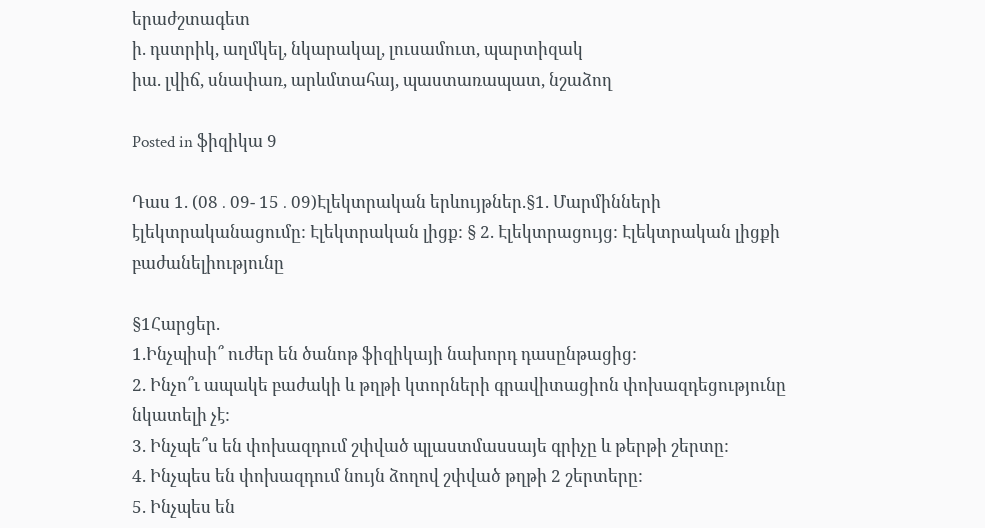երաժշտագետ
ի. դստրիկ, աղմկել, նկարակալ, լուսամուտ, պարտիզակ
իա. լվիճ, սնափառ, արևմտահայ, պաստառապատ, նշաձող

Posted in ֆիզիկա 9

Դաս 1. (08․09- 15․09)Էլեկտրական երևույթներ.§1. Մարմինների էլեկտրականացումը: Էլեկտրական լիցք: § 2. Էլեկտրացույց: Էլեկտրական լիցքի բաժանելիությունը

§1Հարցեր.
1.Ինչպիսի՞ ուժեր են ծանոթ ֆիզիկայի նախորդ դասընթացից:
2. Ինչո՞ւ ապակե բաժակի և թղթի կտորների գրավիտացիոն փոխազդեցությունը նկատելի չէ:
3. Ինչպե՞ս են փոխազդում շփված պլաստմասսայե գրիչը և թերթի շերտը:
4. Ինչպես են փոխազդում նույն ձողով շփված թղթի 2 շերտերը:
5. Ինչպես են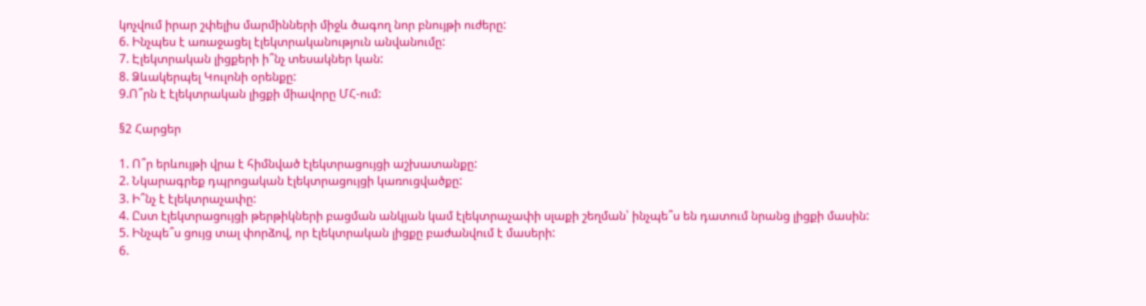կոչվում իրար շփելիս մարմինների միջև ծագող նոր բնույթի ուժերը:
6. Ինչպես է առաջացել էլեկտրականություն անվանումը:
7. Էլեկտրական լիցքերի ի՞նչ տեսակներ կան:
8. Ձևակերպել Կուլոնի օրենքը:
9.Ո՞րն է էլեկտրական լիցքի միավորը ՄՀ-ում:

§2 Հարցեր

1. Ո՞ր երևույթի վրա է հիմնված էլեկտրացույցի աշխատանքը:
2. Նկարագրեք դպրոցական էլեկտրացույցի կառուցվածքը:
3. Ի՞նչ է էլեկտրաչափը:
4. Ըստ էլեկտրացույցի թերթիկների բացման անկյան կամ էլեկտրաչափի սլաքի շեղման՝ ինչպե՞ս են դատում նրանց լիցքի մասին:
5. Ինչպե՞ս ցույց տալ փորձով, որ էլեկտրական լիցքը բաժանվում է մասերի:
6.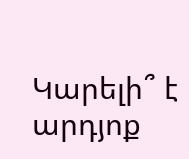Կարելի՞ է արդյոք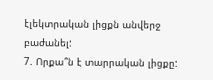էլեկտրական լիցքն անվերջ բաժանել:
7. Որքա՞ն է տարրական լիցքը: